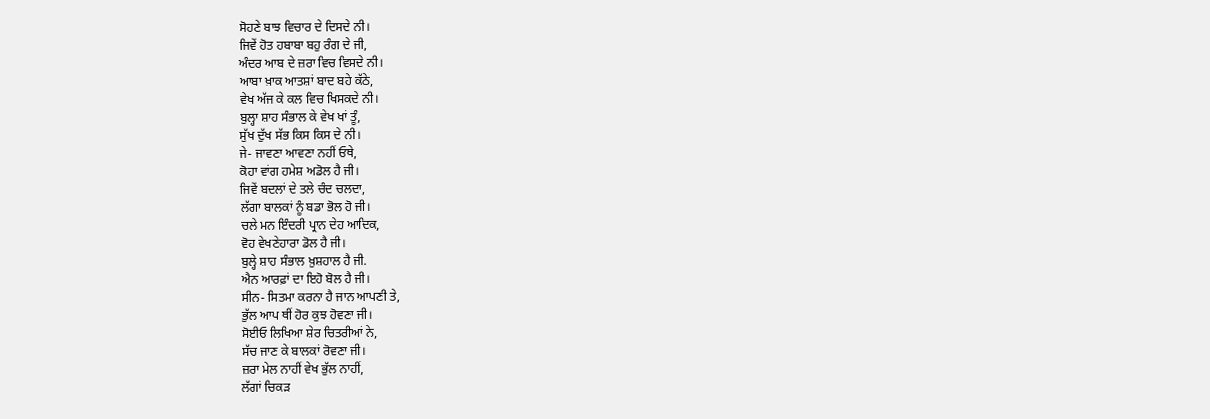ਸੋਹਣੇ ਬਾਝ ਵਿਚਾਰ ਦੇ ਦਿਸਦੇ ਨੀ।
ਜਿਵੇਂ ਹੋਤ ਹਬਾਬਾ ਬਹੁ ਰੰਗ ਦੇ ਜੀ,
ਅੰਦਰ ਆਬ ਦੇ ਜ਼ਰਾ ਵਿਚ ਵਿਸਦੇ ਨੀ।
ਆਬਾ ਖ਼ਾਕ ਆਤਸ਼ਾਂ ਬਾਦ ਬਹੇ ਕੱਠੇ,
ਵੇਖ ਅੱਜ ਕੇ ਕਲ ਵਿਚ ਖਿਸਕਦੇ ਨੀ।
ਬੁਲ੍ਹਾ ਸ਼ਾਹ ਸੰਭਾਲ ਕੇ ਵੇਖ ਖਾਂ ਤੂੰ,
ਸੁੱਖ ਦੁੱਖ ਸੱਭ ਕਿਸ ਕਿਸ ਦੇ ਨੀ।
ਜੇ- ਜਾਵਣਾ ਆਵਣਾ ਨਹੀਂ ਓਥੇ,
ਕੋਹਾ ਵਾਂਗ ਹਮੇਸ਼ ਅਡੋਲ ਹੈ ਜੀ।
ਜਿਵੇਂ ਬਦਲਾਂ ਦੇ ਤਲੇ ਚੰਦ ਚਲਦਾ,
ਲੱਗਾ ਬਾਲਕਾਂ ਨੂੰ ਬਡਾ ਭੋਲ ਹੋ ਜੀ।
ਚਲੇ ਮਨ ਇੰਦਰੀ ਪ੍ਰਾਨ ਦੇਹ ਆਦਿਕ,
ਵੋਹ ਵੇਖਣੇਹਾਰਾ ਡੋਲ ਹੈ ਜੀ।
ਬੁਲ੍ਹੇ ਸ਼ਾਹ ਸੰਭਾਲ ਖ਼ੁਸ਼ਹਾਲ ਹੈ ਜੀ.
ਐਨ ਆਰਫ਼ਾਂ ਦਾ ਇਹੋ ਬੋਲ ਹੈ ਜੀ।
ਸੀਨ- ਸਿਤਮਾ ਕਰਨਾ ਹੈ ਜਾਨ ਆਪਣੀ ਤੇ,
ਭੁੱਲ ਆਪ ਥੀਂ ਹੋਰ ਕੁਝ ਹੋਵਣਾ ਜੀ।
ਸੋਈਓ ਲਿਖਿਆ ਸ਼ੇਰ ਚਿਤਰੀਆਂ ਨੇ,
ਸੱਚ ਜਾਣ ਕੇ ਬਾਲਕਾਂ ਰੋਵਣਾ ਜੀ।
ਜ਼ਰਾ ਮੇਲ ਨਾਹੀਂ ਵੇਖ ਭੁੱਲ ਨਾਹੀਂ,
ਲੱਗਾਂ ਚਿਕੜ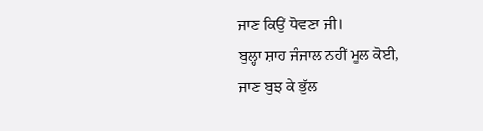ਜਾਣ ਕਿਉਂ ਧੋਵਣਾ ਜੀ।
ਬੁਲ੍ਹਾ ਸ਼ਾਹ ਜੰਜਾਲ ਨਹੀਂ ਮੂਲ ਕੋਈ,
ਜਾਣ ਬੁਝ ਕੇ ਭੁੱਲ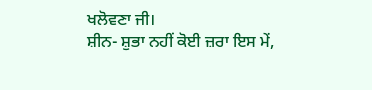ਖਲੋਵਣਾ ਜੀ।
ਸ਼ੀਨ- ਸ਼ੁਭਾ ਨਹੀਂ ਕੋਈ ਜ਼ਰਾ ਇਸ ਮੇਂ,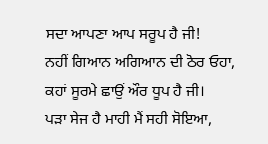ਸਦਾ ਆਪਣਾ ਆਪ ਸਰੂਪ ਹੈ ਜੀ!
ਨਹੀਂ ਗਿਆਨ ਅਗਿਆਨ ਦੀ ਠੋਰ ਓਹਾ,
ਕਹਾਂ ਸੂਰਮੇ ਛਾਉਂ ਔਰ ਧੂਪ ਹੈ ਜੀ।
ਪੜਾ ਸੇਜ ਹੈ ਮਾਹੀ ਮੈਂ ਸਹੀ ਸੋਇਆ,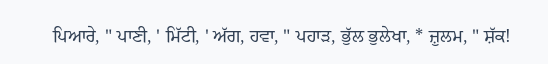ਪਿਆਰੇ, " ਪਾਣੀ, ' ਮਿੱਟੀ, ' ਅੱਗ, ਹਵਾ, " ਪਹਾੜ, ਭੁੱਲ ਭੁਲੇਖਾ, * ਜ਼ੁਲਮ, " ਸ਼ੱਕ!